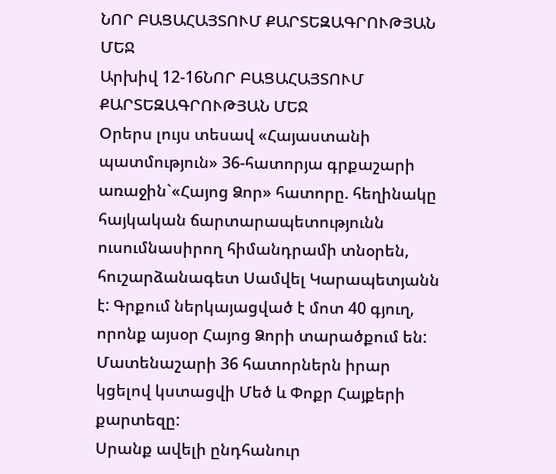ՆՈՐ ԲԱՑԱՀԱՅՏՈՒՄ ՔԱՐՏԵԶԱԳՐՈՒԹՅԱՆ ՄԵՋ
Արխիվ 12-16ՆՈՐ ԲԱՑԱՀԱՅՏՈՒՄ ՔԱՐՏԵԶԱԳՐՈՒԹՅԱՆ ՄԵՋ
Օրերս լույս տեսավ «Հայաստանի պատմություն» 36-հատորյա գրքաշարի առաջին`«Հայոց Ձոր» հատորը. հեղինակը հայկական ճարտարապետությունն ուսումնասիրող հիմանդրամի տնօրեն, հուշարձանագետ Սամվել Կարապետյանն է: Գրքում ներկայացված է մոտ 40 գյուղ, որոնք այսօր Հայոց Ձորի տարածքում են: Մատենաշարի 36 հատորներն իրար կցելով կստացվի Մեծ և Փոքր Հայքերի քարտեզը:
Սրանք ավելի ընդհանուր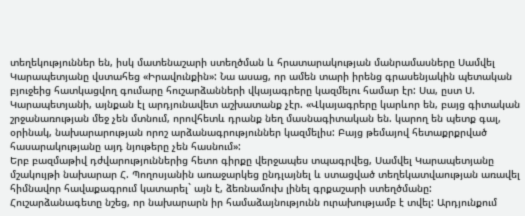տեղեկություններ են, իսկ մատենաշարի ստեղծման և հրատարակության մանրամասները Սամվել Կարապետյանը վստահեց «Իրավունքին»: Նա ասաց, որ ամեն տարի իրենց գրասենյակին պետական բյուջեից հատկացվող գումարը հուշարձանների վկայագրերը կազմելու համար էր: Սա, ըստ Ս. Կարապետյանի, այնքան էլ արդյունավետ աշխատանք չէր. «Վկայագրերը կարևոր են, բայց գիտական շրջանառության մեջ չեն մտնում, որովհետև դրանք նեղ մասնագիտական են. կարող են պետք գալ, օրինակ, նախարարության որոշ արձանագրություններ կազմելիս: Բայց թեմայով հետաքրքրված հասարակությանը այդ նյութերը չեն հասնում»:
Երբ բազմաթիվ դժվարություններից հետո գիրքը վերջապես տպագրվեց, Սամվել Կարապետյանը մշակույթի նախարար Հ. Պողոսյանին առաջարկեց ընդլայնել և ստացված տեղեկատվաության առավել հիմնավոր հավաքագրում կատարել` այն է, ձեռնամուխ լինել գրքաշարի ստեղծմանը: Հուշարձանագետը նշեց, որ նախարարն իր համաձայնությունն ուրախությամբ է տվել: Արդյունքում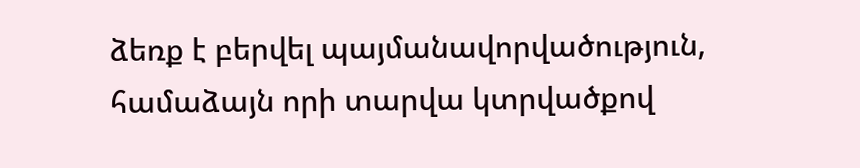ձեռք է բերվել պայմանավորվածություն, համաձայն որի տարվա կտրվածքով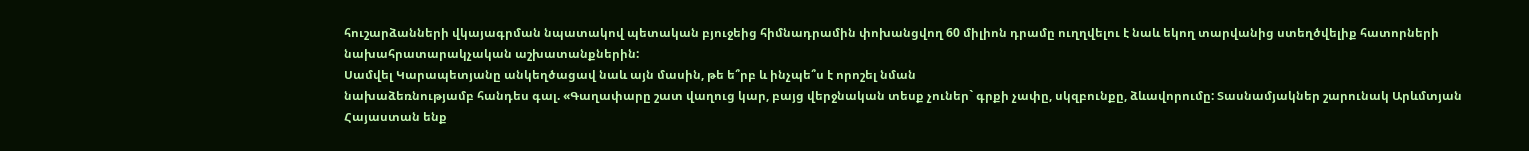հուշարձանների վկայագրման նպատակով պետական բյուջեից հիմնադրամին փոխանցվող 60 միլիոն դրամը ուղղվելու է նաև եկող տարվանից ստեղծվելիք հատորների նախահրատարակչական աշխատանքներին:
Սամվել Կարապետյանը անկեղծացավ նաև այն մասին, թե ե՞րբ և ինչպե՞ս է որոշել նման
նախաձեռնությամբ հանդես գալ. «Գաղափարը շատ վաղուց կար, բայց վերջնական տեսք չուներ` գրքի չափը, սկզբունքը, ձևավորումը: Տասնամյակներ շարունակ Արևմտյան Հայաստան ենք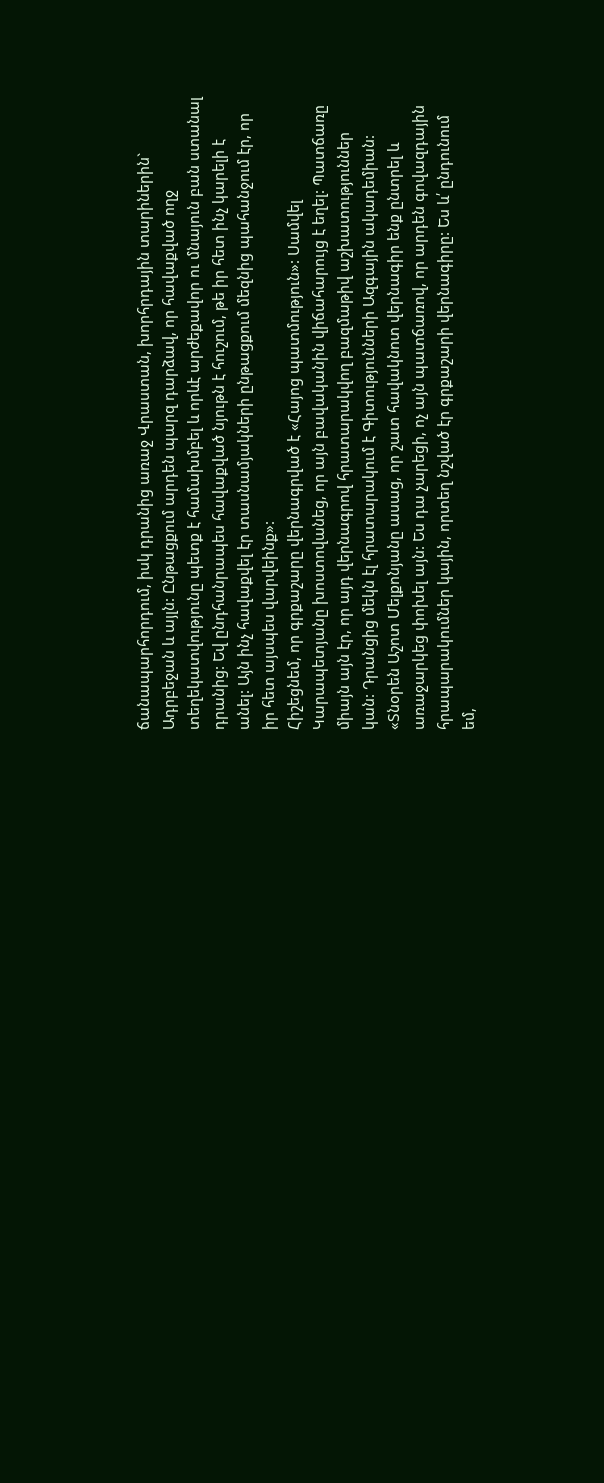ճանապարհորդում, իսկ դրանից առաջ Վրաստան, խորհրդային տարիներին` Ադրբեջան և այլն: Ընթացքում արդեն պարզ դարձավ, որ հավաքված ողջ տեղեկատվությունը պետք է համախմբել և որևէ արժեքավոր ու մնայուն բան ստանալ դրանից: Եվ ընդհանրապես հավաքված նյութն է հուշում, թե իր հետ ինչ կարելի է անել: Այն ինչ հավաքվել էր տասնամյակների ընթացքում մեզնից պահանջում էր, որ իր հետ այսպես վարվեինք»:
Հիշեցնեմ, որ գրքաշարը վերնագրված է «Հայոց պատմություն»: Սամվել Կարապետյանը խոստովանեց, որ այն բավականին վիճահարույց է եղել: Պատճառը միայն այն էր, որ այդ վերնագրով հրատարակվող բազմաթիվ աշխատություններ կան: Դրանցից մեկն էլ հրատարակում է Գիտությունների Ազգային ակադեմիան: «Տնօրեն Աշոտ Մելքոնյանը ասաց, որ շատ հավակնոտ վերնագիր ենք ընտրել և առաջարկեց փոխել այն: Ես դա չարեցի, ոչ այն պատճառով, որ արդեն գովազդային հրապարակումներ կային, որտեղ նշված էր գրքաշարի վերնագիրը: Ես և՛ ընդունում եմ,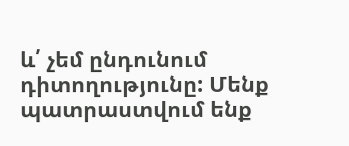և՛ չեմ ընդունում դիտողությունը: Մենք պատրաստվում ենք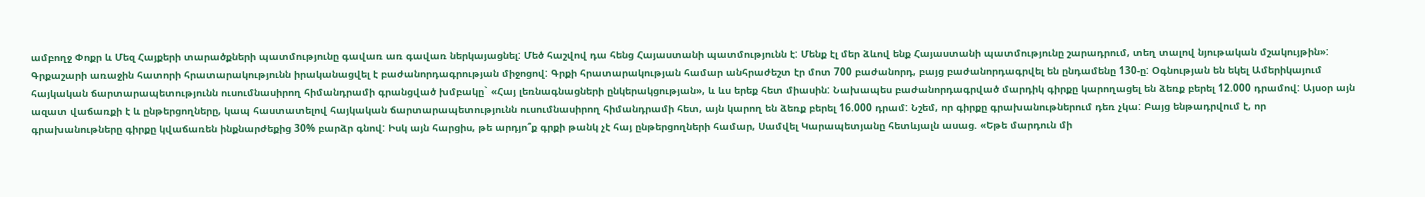ամբողջ Փոքր և Մեզ Հայքերի տարածքների պատմությունը գավառ առ գավառ ներկայացնել: Մեծ հաշվով դա հենց Հայաստանի պատմությունն է: Մենք էլ մեր ձևով ենք Հայաստանի պատմությունը շարադրում, տեղ տալով նյութական մշակույթին»:
Գրքաշարի առաջին հատորի հրատարակությունն իրականացվել է բաժանորդագրության միջոցով: Գրքի հրատարակության համար անհրաժեշտ էր մոտ 700 բաժանորդ, բայց բաժանորդագրվել են ընդամենը 130-ը: Օգնության են եկել Ամերիկայում հայկական ճարտարապետությունն ուսումնասիրող հիմանդրամի գրանցված խմբակը` «Հայ լեռնագնացների ընկերակցության», և ևս երեք հետ միասին: Նախապես բաժանորդագրված մարդիկ գիրքը կարողացել են ձեռք բերել 12.000 դրամով: Այսօր այն ազատ վաճառքի է և ընթերցողները, կապ հաստատելով հայկական ճարտարապետությունն ուսումնասիրող հիմանդրամի հետ, այն կարող են ձեռք բերել 16.000 դրամ: Նշեմ, որ գիրքը գրախանութներում դեռ չկա: Բայց ենթադրվում է, որ գրախանութները գիրքը կվաճառեն ինքնարժեքից 30% բարձր գնով: Իսկ այն հարցիս, թե արդյո՞ք գրքի թանկ չէ հայ ընթերցողների համար, Սամվել Կարապետյանը հետևյալն ասաց. «Եթե մարդուն մի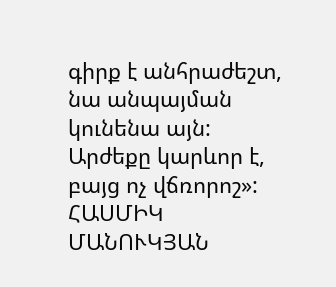գիրք է անհրաժեշտ, նա անպայման կունենա այն: Արժեքը կարևոր է, բայց ոչ վճռորոշ»:
ՀԱՍՄԻԿ ՄԱՆՈՒԿՅԱՆ